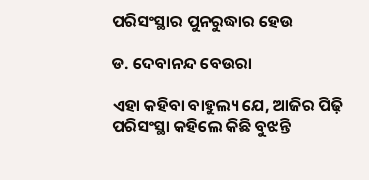ପରିସଂସ୍ଥାର ପୁନରୁଦ୍ଧାର ହେଉ

ଡ. ଦେବାନନ୍ଦ ବେଉରା

ଏହା କହିବା ବାହୁଲ୍ୟ ଯେ, ଆଜିର ପିଢ଼ି ପରିସଂସ୍ଥା କହିଲେ କିଛି ବୁଝନ୍ତି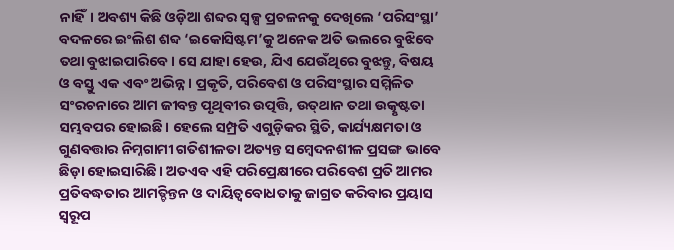ନାହିଁ। ଅବଶ୍ୟ କିଛି ଓଡ଼ିଆ ଶବ୍ଦର ସ୍ବଳ୍ପ ପ୍ରଚଳନକୁ ଦେଖିଲେ ‘ପରିସଂସ୍ଥା’ ବଦଳରେ ଇଂଲିଶ ଶବ୍ଦ ‘ଇକୋସିଷ୍ଟମ’କୁ ଅନେକ ଅତି ଭଲରେ ବୁଝିବେ ତଥା ବୁଝାଇପାରିବେ। ସେ ଯାହା ହେଉ, ଯିଏ ଯେଉଁଥିରେ ବୁଝନ୍ତୁ, ବିଷୟ ଓ ବସ୍ତୁ ଏକ ଏବଂ ଅଭିନ୍ନ। ପ୍ରକୃତି, ପରିବେଶ ଓ ପରିସଂସ୍ଥାର ସମ୍ମିଳିତ ସଂରଚନାରେ ଆମ ଜୀବନ୍ତ ପୃଥିବୀର ଉତ୍ପତ୍ତି, ଉତ୍‌ଥାନ ତଥା ଉତ୍କୃଷ୍ଟତା ସମ୍ଭବପର ହୋଇଛି। ହେଲେ ସମ୍ପ୍ରତି ଏଗୁଡ଼ିକର ସ୍ଥିତି, କାର୍ଯ୍ୟକ୍ଷମତା ଓ ଗୁଣବତ୍ତାର ନିମ୍ନଗାମୀ ଗତିଶୀଳତା ଅତ୍ୟନ୍ତ ସମ୍ବେଦନଶୀଳ ପ୍ରସଙ୍ଗ ଭାବେ ଛିଡ଼ା ହୋଇସାରିଛି। ଅତଏବ ଏହି ପରିପ୍ରେକ୍ଷୀରେ ପରିବେଶ ପ୍ରତି ଆମର ପ୍ରତିବଦ୍ଧତାର ଆମତ୍ଚିନ୍ତନ ଓ ଦାୟିତ୍ୱବୋଧତାକୁ ଜାଗ୍ରତ କରିବାର ପ୍ରୟାସ ସ୍ବରୂପ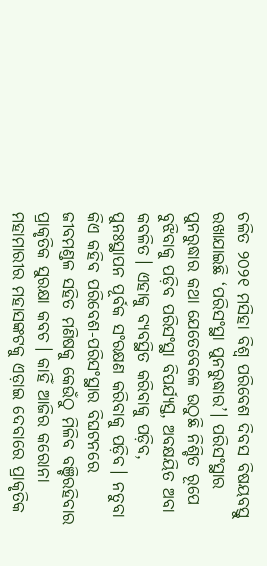ଚଳିତ ୨୦୨୧ ମସିହା ବିଶ୍ୱ ପରିବେଶ ଦିବସ ବିଷୟବସ୍ତୁ ରଖାଯାଇଛି ‘ପରିସଂସ୍ଥା ପୁନରୁଦ୍ଧାର’। ପରିସଂସ୍ଥାର ପୁନରୁଦ୍ଧାର କଥା ଯେତେବେଳେ ଉଠୁଛି ନିଶ୍ଚିତ ରୂପେ ବୁଝିବାକୁ ପଡ଼ିବ ପରିସଂସ୍ଥା ବିପର୍ଯ୍ୟସ୍ତ, ଅବକ୍ଷୟିତ ଅବା କବଳିତ। ଏହାକୁ ବ୍ୟବସ୍ଥିତ କରିବାକୁ ପଡ଼ିବ, ପୁନଃସ୍ଥାପନ ପୂର୍ବକ ସଂରକ୍ଷଣ କରିବାକୁ ପଡ଼ିବ। ନତୁବା କିଏ କହିବ ପରିବେଶ-ପରିସଂସ୍ଥାର ବିଘଟନରେ ଜୀବମଣ୍ଡଳ ସହିତ ମଣିଷକୁ କେଉଁଠୁ ମିଳିବ ବଞ୍ଚିରହିବାର ପ୍ରାକୃତିକ ସୁରକ୍ଷା କବଚ। କାହିଁ ଆଜିର କରୋନା ମହାମାରୀର ମହାସଙ୍କଟକୁ ଏଡ଼ାଇ ଦେବାରେ ପ୍ରାକୃତିକ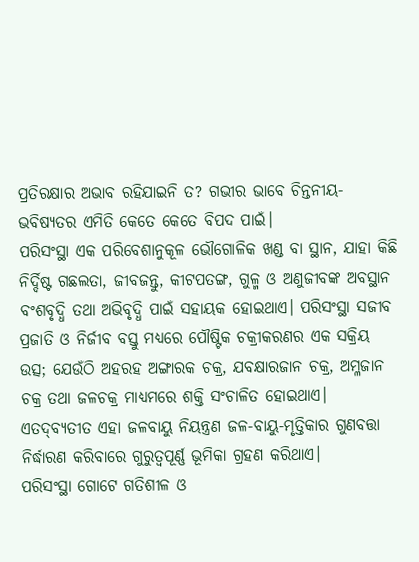ପ୍ରତିରକ୍ଷାର ଅଭାବ ରହିଯାଇନି ତ? ଗଭୀର ଭାବେ ଚିନ୍ତନୀୟ-ଭବିଷ୍ୟତର ଏମିତି କେତେ କେତେ ବିପଦ ପାଇଁ।
ପରିସଂସ୍ଥା ଏକ ପରିବେଶାନୁକୂଳ ଭୌଗୋଳିକ ଖଣ୍ଡ ବା ସ୍ଥାନ, ଯାହା କିଛି ନିର୍ଦ୍ଦିଷ୍ଟ ଗଛଲତା, ଜୀବଜନ୍ତୁ, କୀଟପତଙ୍ଗ, ଗୁଳ୍ମ ଓ ଅଣୁଜୀବଙ୍କ ଅବସ୍ଥାନ ବଂଶବୃଦ୍ଧି ତଥା ଅଭିବୃଦ୍ଧି ପାଇଁ ସହାୟକ ହୋଇଥାଏ। ପରିସଂସ୍ଥା ସଜୀବ ପ୍ରଜାତି ଓ ନିର୍ଜୀବ ବସ୍ତୁ ମଧ୍ୟରେ ପୌଷ୍ଟିକ ଚକ୍ରୀକରଣର ଏକ ସକ୍ରିୟ ଉତ୍ସ; ଯେଉଁଠି ଅହରହ ଅଙ୍ଗାରକ ଚକ୍ର, ଯବକ୍ଷାରଜାନ ଚକ୍ର, ଅମ୍ଳଜାନ ଚକ୍ର ତଥା ଜଳଚକ୍ର ମାଧ୍ୟମରେ ଶକ୍ତି ସଂଚାଳିତ ହୋଇଥାଏ। ଏତଦ୍‌ବ୍ୟତୀତ ଏହା ଜଳବାୟୁ ନିୟନ୍ତ୍ରଣ ଜଳ-ବାୟୁ-ମୃତ୍ତିକାର ଗୁଣବତ୍ତା ନିର୍ଦ୍ଧାରଣ କରିବାରେ ଗୁରୁତ୍ୱପୂର୍ଣ୍ଣ ଭୂମିକା ଗ୍ରହଣ କରିଥାଏ।
ପରିସଂସ୍ଥା ଗୋଟେ ଗତିଶୀଳ ଓ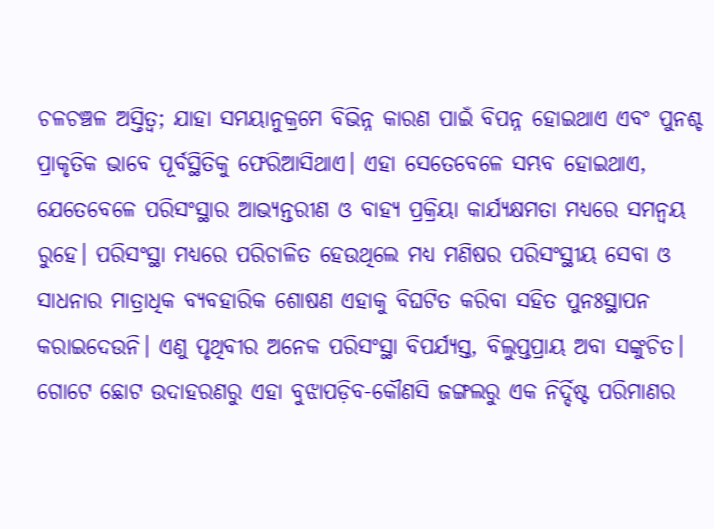ଚଳଚଞ୍ଚଳ ଅସ୍ତିତ୍ୱ; ଯାହା ସମୟାନୁକ୍ରମେ ବିଭିନ୍ନ କାରଣ ପାଇଁ ବିପନ୍ନ ହୋଇଥାଏ ଏବଂ ପୁନଶ୍ଚ ପ୍ରାକୃତିକ ଭାବେ ପୂର୍ବସ୍ଥିତିକୁ ଫେରିଆସିଥାଏ। ଏହା ସେତେବେଳେ ସମ୍ଭବ ହୋଇଥାଏ, ଯେତେବେଳେ ପରିସଂସ୍ଥାର ଆଭ୍ୟନ୍ତରୀଣ ଓ ବାହ୍ୟ ପ୍ରକ୍ରିୟା କାର୍ଯ୍ୟକ୍ଷମତା ମଧ୍ୟରେ ସମନ୍ବୟ ରୁହେ। ପରିସଂସ୍ଥା ମଧ୍ୟରେ ପରିଚାଳିତ ହେଉଥିଲେ ମଧ୍ୟ ମଣିଷର ପରିସଂସ୍ଥୀୟ ସେବା ଓ ସାଧନାର ମାତ୍ରାଧିକ ବ୍ୟବହାରିକ ଶୋଷଣ ଏହାକୁ ବିଘଟିତ କରିବା ସହିତ ପୁନଃସ୍ଥାପନ କରାଇଦେଉନି। ଏଣୁ ପୃଥିବୀର ଅନେକ ପରିସଂସ୍ଥା ବିପର୍ଯ୍ୟସ୍ତ, ବିଲୁପ୍ତପ୍ରାୟ ଅବା ସଙ୍କୁଚିତ। ଗୋଟେ ଛୋଟ ଉଦାହରଣରୁ ଏହା ବୁଝାପଡ଼ିବ-କୌଣସି ଜଙ୍ଗଲରୁ ଏକ ନିର୍ଦ୍ଦିଷ୍ଟ ପରିମାଣର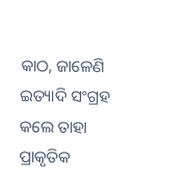କାଠ, ଜାଳେଣି ଇତ୍ୟାଦି ସଂଗ୍ରହ କଲେ ତାହା ପ୍ରାକୃତିକ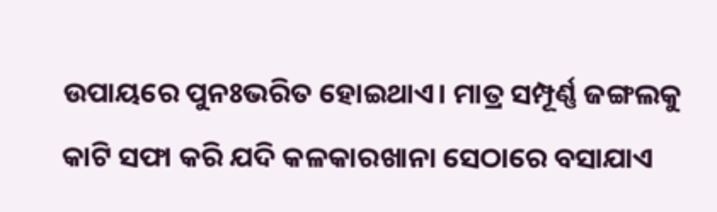ଉପାୟରେ ପୁନଃଭରିତ ହୋଇଥାଏ। ମାତ୍ର ସମ୍ପୂର୍ଣ୍ଣ ଜଙ୍ଗଲକୁ କାଟି ସଫା କରି ଯଦି କଳକାରଖାନା ସେଠାରେ ବସାଯାଏ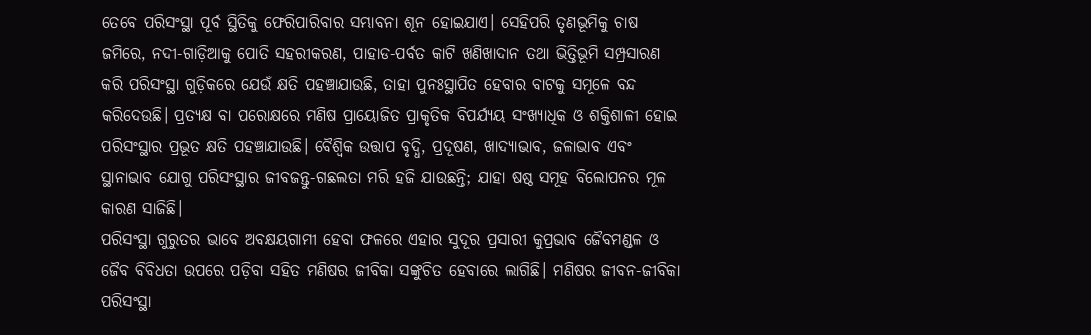ତେବେ ପରିସଂସ୍ଥା ପୂର୍ବ ସ୍ଥିତିକୁ ଫେରିପାରିବାର ସମ୍ଭାବନା ଶୂନ ହୋଇଯାଏ। ସେହିପରି ତୃଣଭୂମିକୁ ଚାଷ ଜମିରେ, ନଦୀ-ଗାଡ଼ିଆକୁ ପୋତି ସହରୀକରଣ, ପାହାଡ-ପର୍ବତ କାଟି ଖଣିଖାଦାନ ତଥା ଭିତ୍ତିଭୂମି ସମ୍ପ୍ରସାରଣ କରି ପରିସଂସ୍ଥା ଗୁଡ଼ିକରେ ଯେଉଁ କ୍ଷତି ପହଞ୍ଚାଯାଉଛି, ତାହା ପୁନଃସ୍ଥାପିତ ହେବାର ବାଟକୁ ସମୂଳେ ବନ୍ଦ କରିଦେଉଛି। ପ୍ରତ୍ୟକ୍ଷ ବା ପରୋକ୍ଷରେ ମଣିଷ ପ୍ରାୟୋଜିତ ପ୍ରାକୃତିକ ବିପର୍ଯ୍ୟୟ ସଂଖ୍ୟାଧିକ ଓ ଶକ୍ତିଶାଳୀ ହୋଇ ପରିସଂସ୍ଥାର ପ୍ରଭୂତ କ୍ଷତି ପହଞ୍ଚାଯାଉଛି। ବୈଶ୍ୱିକ ଉତ୍ତାପ ବୃଦ୍ଧି, ପ୍ରଦୂଷଣ, ଖାଦ୍ୟାଭାବ, ଜଳାଭାବ ଏବଂ ସ୍ଥାନାଭାବ ଯୋଗୁ ପରିସଂସ୍ଥାର ଜୀବଜନ୍ତୁ-ଗଛଲତା ମରି ହଜି ଯାଉଛନ୍ତି; ଯାହା ଷଷ୍ଠ ସମୂହ ବିଲୋପନର ମୂଳ କାରଣ ସାଜିଛି।
ପରିସଂସ୍ଥା ଗୁରୁତର ଭାବେ ଅବକ୍ଷୟଗାମୀ ହେବା ଫଳରେ ଏହାର ସୁଦୂର ପ୍ରସାରୀ କୁପ୍ରଭାବ ଜୈବମଣ୍ଡଳ ଓ ଜୈବ ବିବିଧତା ଉପରେ ପଡ଼ିବା ସହିତ ମଣିଷର ଜୀବିକା ସଙ୍କୁଚିତ ହେବାରେ ଲାଗିଛି। ମଣିଷର ଜୀବନ-ଜୀବିକା ପରିସଂସ୍ଥା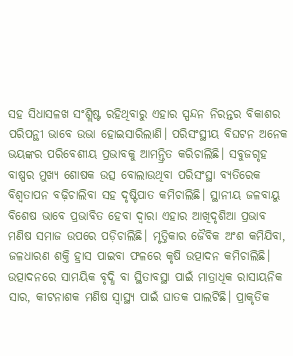ସହ ସିଧାସଳଖ ସଂଶ୍ଲିଷ୍ଟ ରହିଥିବାରୁ ଏହାର ସ୍ପନ୍ଦନ ନିରନ୍ତର ବିକାଶର ପରିପନ୍ଥୀ ଭାବେ ଉଭା ହୋଇସାରିଲାଣି। ପରିସଂସ୍ଥୀୟ ବିଘଟନ ଅନେକ ଭୟଙ୍କର ପରିବେଶୀୟ ପ୍ରଭାବକୁ ଆମନ୍ତ୍ରିତ କରିଚାଲିଛି। ସବୁଜଗୃହ ବାଷ୍ପର ମୁଖ୍ୟ ଶୋଷକ ଉତ୍ସ ବୋଲାଉଥିବା ପରିସଂସ୍ଥା ବ୍ୟତିରେକ ବିଶ୍ୱତାପନ ବଢ଼ିଚାଲିବା ସହ ଦୃଷ୍ଟିପାତ କମିଚାଲିଛି। ସ୍ଥାନୀୟ ଜଳବାୟୁ ବିଶେଷ ଭାବେ ପ୍ରଭାବିତ ହେବା ଦ୍ୱାରା ଏହାର ଆଖିଦୃଶିଆ ପ୍ରଭାବ ମଣିଷ ସମାଜ ଉପରେ ପଡ଼ିଚାଲିଛି। ମୃତ୍ତିକାର ଜୈବିକ ଅଂଶ କମିଯିବା, ଜଳଧାରଣ ଶକ୍ତି ହ୍ରାସ ପାଇବା ଫଳରେ କୃଷି ଉତ୍ପାଦନ କମିଚାଲିଛି। ଉତ୍ପାଦନରେ ସାମୟିକ ବୃଦ୍ଧି ବା ସ୍ଥିତାବସ୍ଥା ପାଇଁ ମାତ୍ରାଧିକ ରାସାୟନିକ ସାର, କୀଟନାଶକ ମଣିଷ ସ୍ବାସ୍ଥ୍ୟ ପାଇଁ ଘାତକ ପାଲଟିଛି। ପ୍ରାକୃତିକ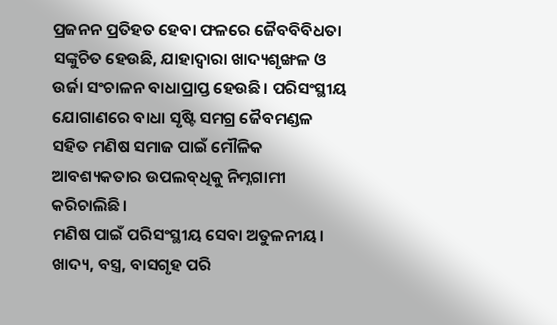ପ୍ରଜନନ ପ୍ରତିହତ ହେବା ଫଳରେ ଜୈବବିବିଧତା ସଙ୍କୁଚିତ ହେଉଛି, ଯାହାଦ୍ୱାରା ଖାଦ୍ୟଶୃଙ୍ଖଳ ଓ ଉର୍ଜା ସଂଚାଳନ ବାଧାପ୍ରାପ୍ତ ହେଉଛି। ପରିସଂସ୍ଥୀୟ ଯୋଗାଣରେ ବାଧା ସୃଷ୍ଟି ସମଗ୍ର ଜୈବମଣ୍ଡଳ ସହିତ ମଣିଷ ସମାଜ ପାଇଁ ମୌଳିକ ଆବଶ୍ୟକତାର ଉପଲବ୍‌ଧିକୁ ନିମ୍ନଗାମୀ କରିଚାଲିଛି।
ମଣିଷ ପାଇଁ ପରିସଂସ୍ଥୀୟ ସେବା ଅତୁଳନୀୟ। ଖାଦ୍ୟ, ବସ୍ତ୍ର, ବାସଗୃହ ପରି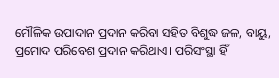ମୌଳିକ ଉପାଦାନ ପ୍ରଦାନ କରିବା ସହିତ ବିଶୁଦ୍ଧ ଜଳ, ବାୟୁ, ପ୍ରମୋଦ ପରିବେଶ ପ୍ରଦାନ କରିଥାଏ। ପରିସଂସ୍ଥା ହିଁ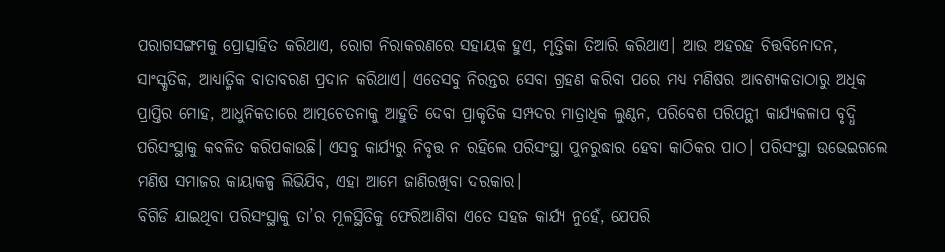ପରାଗସଙ୍ଗମକୁ ପ୍ରୋତ୍ସାହିତ କରିଥାଏ, ରୋଗ ନିରାକରଣରେ ସହାୟକ ହୁଏ, ମୃତ୍ତିକା ତିଆରି କରିଥାଏ। ଆଉ ଅହରହ ଚିତ୍ତବିନୋଦନ, ସାଂସ୍କୃତିକ, ଆଧ୍ୟାତ୍ମିକ ବାତାବରଣ ପ୍ରଦାନ କରିଥାଏ। ଏତେସବୁ ନିରନ୍ତର ସେବା ଗ୍ରହଣ କରିବା ପରେ ମଧ୍ୟ ମଣିଷର ଆବଶ୍ୟକତାଠାରୁ ଅଧିକ ପ୍ରାପ୍ତିର ମୋହ, ଆଧୁନିକତାରେ ଆତ୍ମଚେତନାକୁ ଆହୁତି ଦେବା ପ୍ରାକୃତିକ ସମ୍ପଦର ମାତ୍ରାଧିକ ଲୁଣ୍ଠନ, ପରିବେଶ ପରିପନ୍ଥୀ କାର୍ଯ୍ୟକଳାପ ବୃଦ୍ଧି ପରିସଂସ୍ଥାକୁ କବଳିତ କରିପକାଉଛି। ଏସବୁ କାର୍ଯ୍ୟରୁ ନିବୃତ୍ତ ନ ରହିଲେ ପରିସଂସ୍ଥା ପୁନରୁଦ୍ଧାର ହେବା କାଠିକର ପାଠ। ପରିସଂସ୍ଥା ଉଭେଇଗଲେ ମଣିଷ ସମାଜର କାୟାକଳ୍ପ ଲିଭିଯିବ, ଏହା ଆମେ ଜାଣିରଖିବା ଦରକାର।
ବିଗିଡି ଯାଇଥିବା ପରିସଂସ୍ଥାକୁ ତା’ର ମୂଳସ୍ଥିତିକୁ ଫେରିଆଣିବା ଏତେ ସହଜ କାର୍ଯ୍ୟ ନୁହେଁ, ଯେପରି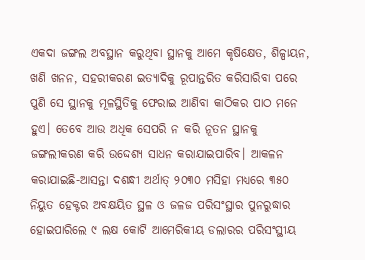ଏକଦା ଜଙ୍ଗଲ ଅବସ୍ଥାନ କରୁଥିବା ସ୍ଥାନକୁ ଆମେ କୃଷିକ୍ଷେତ, ଶିଳ୍ପାୟନ, ଖଣି ଖନନ, ସହରୀକରଣ ଇତ୍ୟାଦିକୁ ରୂପାନ୍ତରିତ କରିସାରିବା ପରେ ପୁଣି ସେ ସ୍ଥାନକୁ ମୂଳସ୍ଥିତିକୁ ଫେରାଇ ଆଣିବା କାଠିକର ପାଠ ମନେ ହୁଏ। ତେବେ ଆଉ ଅଧିକ ସେପରି ନ କରି ନୂତନ ସ୍ଥାନକୁ ଜଙ୍ଗଲୀକରଣ କରି ଉଦ୍ଦେଶ୍ୟ ସାଧନ କରାଯାଇପାରିବ। ଆକଳନ କରାଯାଇଛି-ଆସନ୍ତା ଦଶନ୍ଧୀ ଅର୍ଥାତ୍‌ ୨୦୩୦ ମସିହା ମଧ୍ୟରେ ୩୫୦ ନିୟୁତ ହେକ୍ଟର ଅବକ୍ଷୟିତ ସ୍ଥଳ ଓ ଜଳଜ ପରିସଂସ୍ଥାର ପୁନରୁଦ୍ଧାର ହୋଇପାରିଲେ ୯ ଲକ୍ଷ କୋଟି ଆମେରିକୀୟ ଡଲାରର ପରିସଂସ୍ଥୀୟ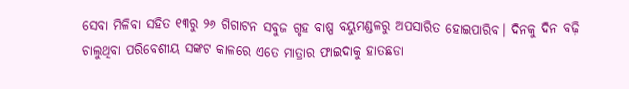ସେବା ମିଳିବା ସହିତ ୧୩ରୁ ୨୬ ଗିଗାଟନ ସବୁଜ ଗୃହ ବାଷ୍ପ ବୟୁମଣ୍ଡଳରୁ ଅପସାରିତ ହୋଇପାରିବ। ଦିନକୁ ଦିନ ବଢ଼ି ଚାଲୁଥିବା ପରିବେଶୀୟ ସଙ୍କଟ କାଳରେ ଏତେ ମାତ୍ରାର ଫାଇଦାକୁ ହାତଛଡା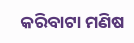କରିବାଟା ମଣିଷ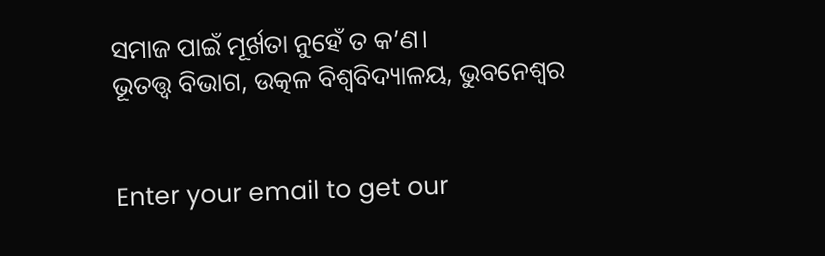ସମାଜ ପାଇଁ ମୂର୍ଖତା ନୁହେଁ ତ କ’ଣ।
ଭୂତତ୍ତ୍ୱ ବିଭାଗ, ଉତ୍କଳ ବିଶ୍ୱବିଦ୍ୟାଳୟ, ଭୁବନେଶ୍ୱର


Enter your email to get our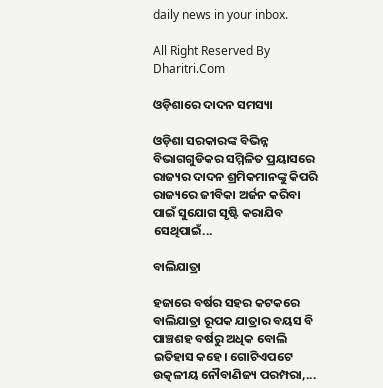daily news in your inbox.

All Right Reserved By Dharitri.Com

ଓଡ଼ିଶାରେ ଦାଦନ ସମସ୍ୟା

ଓଡ଼ିଶା ସରକାରଙ୍କ ବିଭିନ୍ନ ବିଭାଗଗୁଡିକର ସମ୍ମିଳିତ ପ୍ରୟାସରେ ରାଜ୍ୟର ଦାଦନ ଶ୍ରମିକମାନଙ୍କୁ କିପରି ରାଜ୍ୟରେ ଜୀବିକା ଅର୍ଜନ କରିବା ପାଇଁ ସୁଯୋଗ ସୃଷ୍ଟି କରାଯିବ ସେଥିପାଇଁ...

ବାଲିଯାତ୍ରା

ହଜାରେ ବର୍ଷର ସହର କଟକରେ ବାଲିଯାତ୍ରା ରୂପକ ଯାତ୍ରାର ବୟସ ବି ପାଞ୍ଚଶହ ବର୍ଷରୁ ଅଧିକ ବୋଲି ଇତିହାସ କହେ। ଗୋଟିଏପଟେ ଉତ୍କଳୀୟ ନୌବାଣିଜ୍ୟ ପରମ୍ପରା,...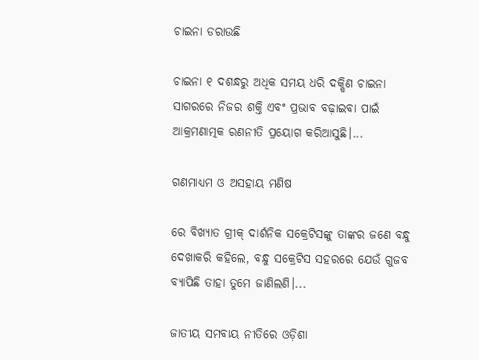ଚାଇନା ଡରାଉଛି

ଚାଇନା ୧ ଦଶନ୍ଧରୁ ଅଧିକ ସମୟ ଧରି ଦକ୍ଷିଣ ଚାଇନା ସାଗରରେ ନିଜର ଶକ୍ତି ଏବଂ ପ୍ରଭାବ ବଢ଼ାଇବା ପାଇଁ ଆକ୍ରମଣାତ୍ମକ ରଣନୀତି ପ୍ରୟୋଗ କରିଆସୁଛି।...

ଗଣମାଧ୍ୟମ ଓ ଅସହାୟ ମଣିଷ

ରେ ବିଖ୍ୟାତ ଗ୍ରୀକ୍‌ ଦାର୍ଶନିକ ସକ୍ରେଟିସଙ୍କୁ ତାଙ୍କର ଜଣେ ବନ୍ଧୁ ଦେଖାକରି କହିଲେ, ବନ୍ଧୁ ସକ୍ରେଟିସ ସହରରେ ଯେଉଁ ଗୁଜବ ବ୍ୟାପିଛି ତାହା ତୁମେ ଜାଣିଲଣି।...

ଜାତୀୟ ସମବାୟ ନୀତିରେ ଓଡ଼ିଶା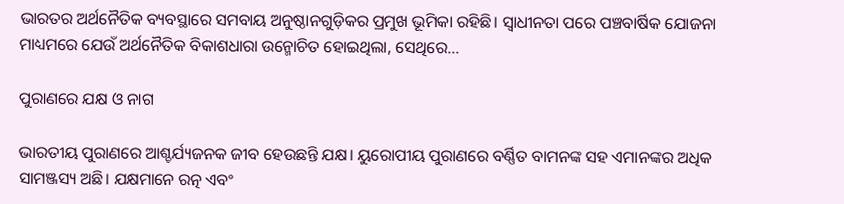ଭାରତର ଅର୍ଥନୈତିକ ବ୍ୟବସ୍ଥାରେ ସମବାୟ ଅନୁଷ୍ଠାନଗୁଡ଼ିକର ପ୍ରମୁଖ ଭୂମିକା ରହିଛି। ସ୍ବାଧୀନତା ପରେ ପଞ୍ଚବାର୍ଷିକ ଯୋଜନା ମାଧ୍ୟମରେ ଯେଉଁ ଅର୍ଥନୈତିକ ବିକାଶଧାରା ଉନ୍ମୋଚିତ ହୋଇଥିଲା, ସେଥିରେ...

ପୁରାଣରେ ଯକ୍ଷ ଓ ନାଗ

ଭାରତୀୟ ପୁରାଣରେ ଆଶ୍ଚର୍ଯ୍ୟଜନକ ଜୀବ ହେଉଛନ୍ତି ଯକ୍ଷ। ୟୁରୋପୀୟ ପୁରାଣରେ ବର୍ଣ୍ଣିତ ବାମନଙ୍କ ସହ ଏମାନଙ୍କର ଅଧିକ ସାମଞ୍ଜସ୍ୟ ଅଛି। ଯକ୍ଷମାନେ ରତ୍ନ ଏବଂ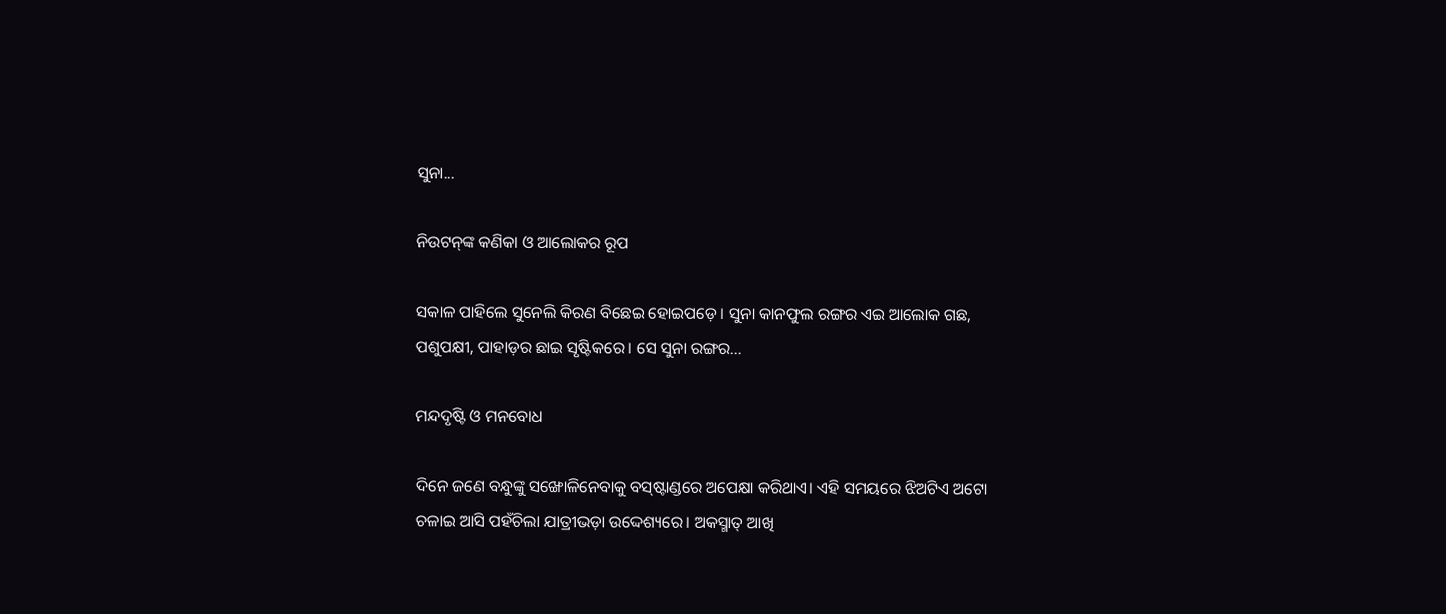ସୁନା...

ନିଉଟନ୍‌ଙ୍କ କଣିକା ଓ ଆଲୋକର ରୂପ

ସକାଳ ପାହିଲେ ସୁନେଲି କିରଣ ବିଛେଇ ହୋଇପଡ଼େ। ସୁନା କାନଫୁଲ ରଙ୍ଗର ଏଇ ଆଲୋକ ଗଛ, ପଶୁପକ୍ଷୀ, ପାହାଡ଼ର ଛାଇ ସୃଷ୍ଟିକରେ। ସେ ସୁନା ରଙ୍ଗର...

ମନ୍ଦଦୃଷ୍ଟି ଓ ମନବୋଧ

ଦିନେ ଜଣେ ବନ୍ଧୁଙ୍କୁ ସଙ୍ଖୋଳିନେବାକୁ ବସ୍‌ଷ୍ଟାଣ୍ଡରେ ଅପେକ୍ଷା କରିଥାଏ। ଏହି ସମୟରେ ଝିଅଟିଏ ଅଟୋ ଚଳାଇ ଆସି ପହଁଚିଲା ଯାତ୍ରୀଭଡ଼ା ଉଦ୍ଦେଶ୍ୟରେ। ଅକସ୍ମାତ୍‌ ଆଖି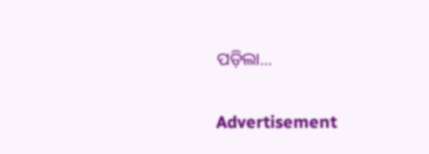ପଡ଼ିଲା...

Advertisement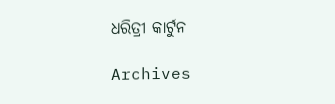ଧରିତ୍ରୀ କାର୍ଟୁନ

Archives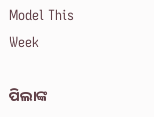Model This Week

ପିଲାଙ୍କ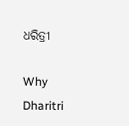ଧରିତ୍ରୀ

Why Dharitri